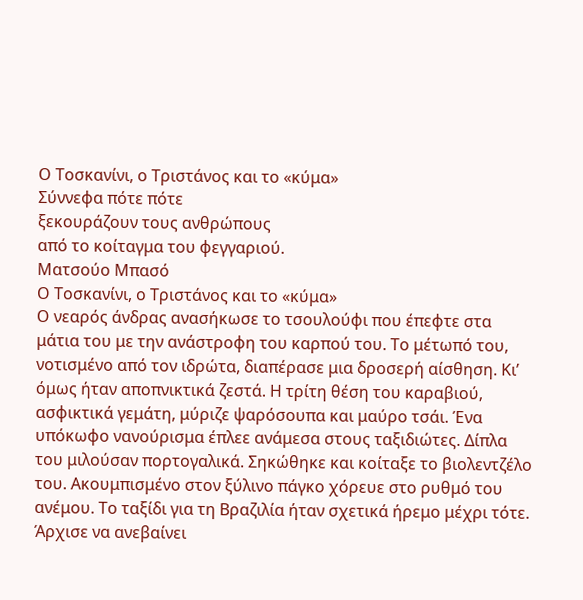Ο Τοσκανίνι, ο Τριστάνος και το «κύμα»
Σύννεφα πότε πότε
ξεκουράζουν τους ανθρώπους
από το κοίταγμα του φεγγαριού.
Ματσούο Μπασό
Ο Τοσκανίνι, ο Τριστάνος και το «κύμα»
Ο νεαρός άνδρας ανασήκωσε το τσουλούφι που έπεφτε στα μάτια του με την ανάστροφη του καρπού του. Το μέτωπό του, νοτισμένο από τον ιδρώτα, διαπέρασε μια δροσερή αίσθηση. Κι’ όμως ήταν αποπνικτικά ζεστά. Η τρίτη θέση του καραβιού, ασφικτικά γεμάτη, μύριζε ψαρόσουπα και μαύρο τσάι. Ένα υπόκωφο νανούρισμα έπλεε ανάμεσα στους ταξιδιώτες. Δίπλα του μιλούσαν πορτογαλικά. Σηκώθηκε και κοίταξε το βιολεντζέλο του. Ακουμπισμένο στον ξύλινο πάγκο χόρευε στο ρυθμό του ανέμου. Το ταξίδι για τη Βραζιλία ήταν σχετικά ήρεμο μέχρι τότε. Άρχισε να ανεβαίνει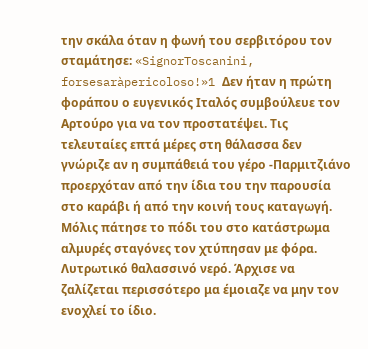την σκάλα όταν η φωνή του σερβιτόρου τον σταμάτησε: «SignorToscanini, forsesaràpericoloso!»1 Δεν ήταν η πρώτη φοράπου ο ευγενικός Ιταλός συμβούλευε τον Αρτούρο για να τον προστατέψει. Τις τελευταίες επτά μέρες στη θάλασσα δεν γνώριζε αν η συμπάθειά του γέρο -Παρμιτζιάνο προερχόταν από την ίδια του την παρουσία στο καράβι ή από την κοινή τους καταγωγή.
Μόλις πάτησε το πόδι του στο κατάστρωμα αλμυρές σταγόνες τον χτύπησαν με φόρα. Λυτρωτικό θαλασσινό νερό. Άρχισε να ζαλίζεται περισσότερο μα έμοιαζε να μην τον ενοχλεί το ίδιο.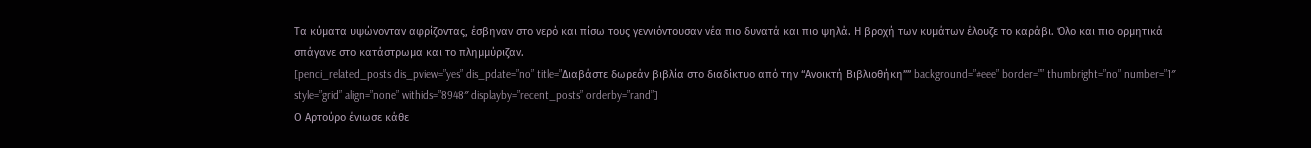Τα κύματα υψώνονταν αφρίζοντας, έσβηναν στο νερό και πίσω τους γεννιόντουσαν νέα πιο δυνατά και πιο ψηλά. Η βροχή των κυμάτων έλουζε το καράβι. Όλο και πιο ορμητικά σπάγανε στο κατάστρωμα και το πλημμύριζαν.
[penci_related_posts dis_pview=”yes” dis_pdate=”no” title=”Διαβάστε δωρεάν βιβλία στο διαδίκτυο από την “Ανοικτή Βιβλιοθήκη”” background=”#eee” border=”” thumbright=”no” number=”1″ style=”grid” align=”none” withids=”8948″ displayby=”recent_posts” orderby=”rand”]
Ο Αρτούρο ένιωσε κάθε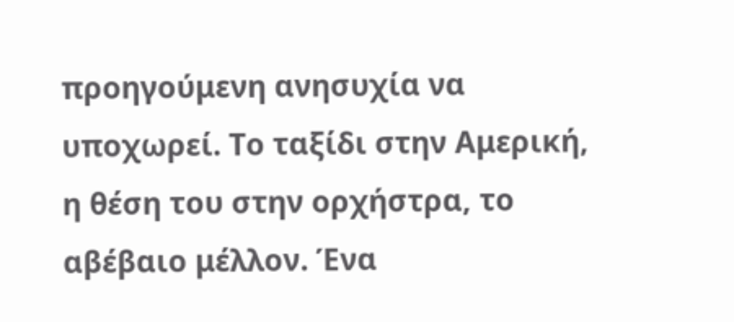προηγούμενη ανησυχία να υποχωρεί. Το ταξίδι στην Αμερική, η θέση του στην ορχήστρα, το αβέβαιο μέλλον. Ένα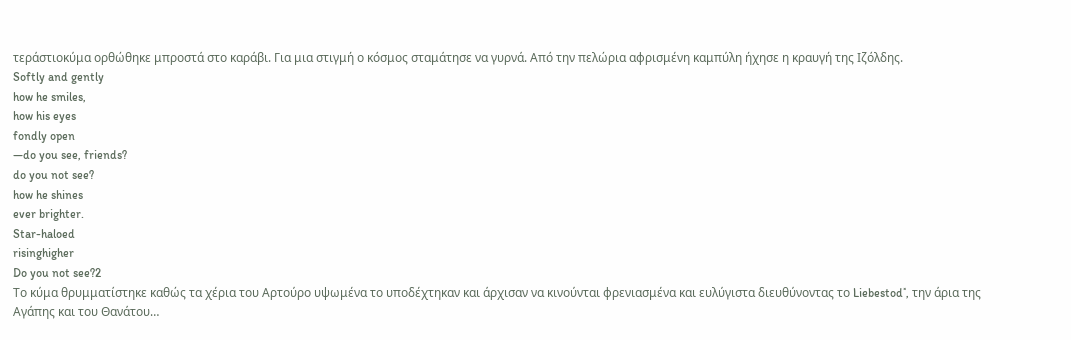τεράστιοκύμα ορθώθηκε μπροστά στο καράβι. Για μια στιγμή ο κόσμος σταμάτησε να γυρνά. Από την πελώρια αφρισμένη καμπύλη ήχησε η κραυγή της Ιζόλδης.
Softly and gently
how he smiles,
how his eyes
fondly open
—do you see, friends?
do you not see?
how he shines
ever brighter.
Star-haloed
risinghigher
Do you not see?2
Το κύμα θρυμματίστηκε καθώς τα χέρια του Αρτούρο υψωμένα το υποδέχτηκαν και άρχισαν να κινούνται φρενιασμένα και ευλύγιστα διευθύνοντας το Liebestod˟, την άρια της Αγάπης και του Θανάτου…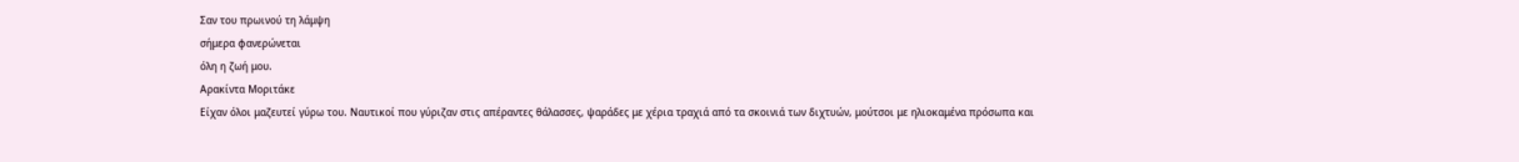Σαν του πρωινού τη λάμψη
σήμερα φανερώνεται
όλη η ζωή μου.
Αρακίντα Μοριτάκε
Είχαν όλοι μαζευτεί γύρω του. Ναυτικοί που γύριζαν στις απέραντες θάλασσες, ψαράδες με χέρια τραχιά από τα σκοινιά των διχτυών, μούτσοι με ηλιοκαμένα πρόσωπα και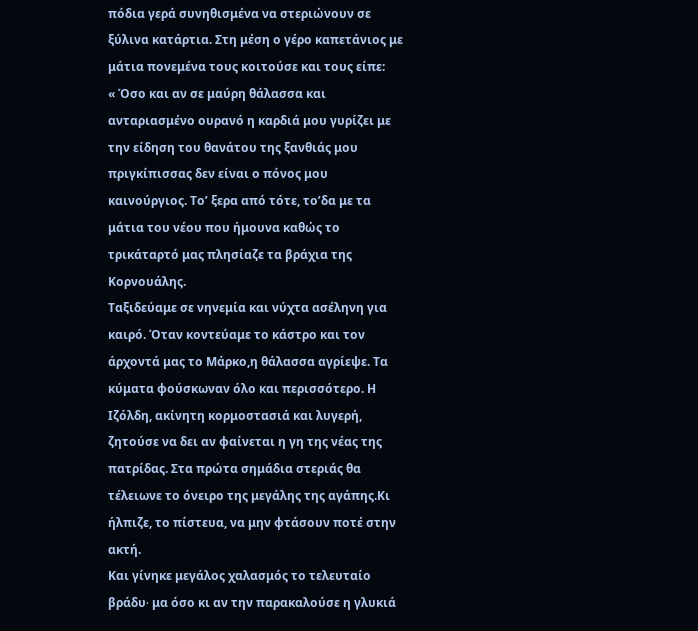πόδια γερά συνηθισμένα να στεριώνουν σε ξύλινα κατάρτια. Στη μέση ο γέρο καπετάνιος με μάτια πονεμένα τους κοιτούσε και τους είπε:
« Όσο και αν σε μαύρη θάλασσα και ανταριασμένο ουρανό η καρδιά μου γυρίζει με την είδηση του θανάτου της ξανθιάς μου πριγκίπισσας δεν είναι ο πόνος μου καινούργιος. Το’ ξερα από τότε, το’δα με τα μάτια του νέου που ήμουνα καθώς το τρικάταρτό μας πλησίαζε τα βράχια της Κορνουάλης.
Ταξιδεύαμε σε νηνεμία και νύχτα ασέληνη για καιρό. Όταν κοντεύαμε το κάστρο και τον άρχοντά μας το Μάρκο,η θάλασσα αγρίεψε. Τα κύματα φούσκωναν όλο και περισσότερο. Η Ιζόλδη, ακίνητη κορμοστασιά και λυγερή, ζητούσε να δει αν φαίνεται η γη της νέας της πατρίδας. Στα πρώτα σημάδια στεριάς θα τέλειωνε το όνειρο της μεγάλης της αγάπης.Κι ήλπιζε, το πίστευα, να μην φτάσουν ποτέ στην ακτή.
Και γίνηκε μεγάλος χαλασμός το τελευταίο βράδυ∙ μα όσο κι αν την παρακαλούσε η γλυκιά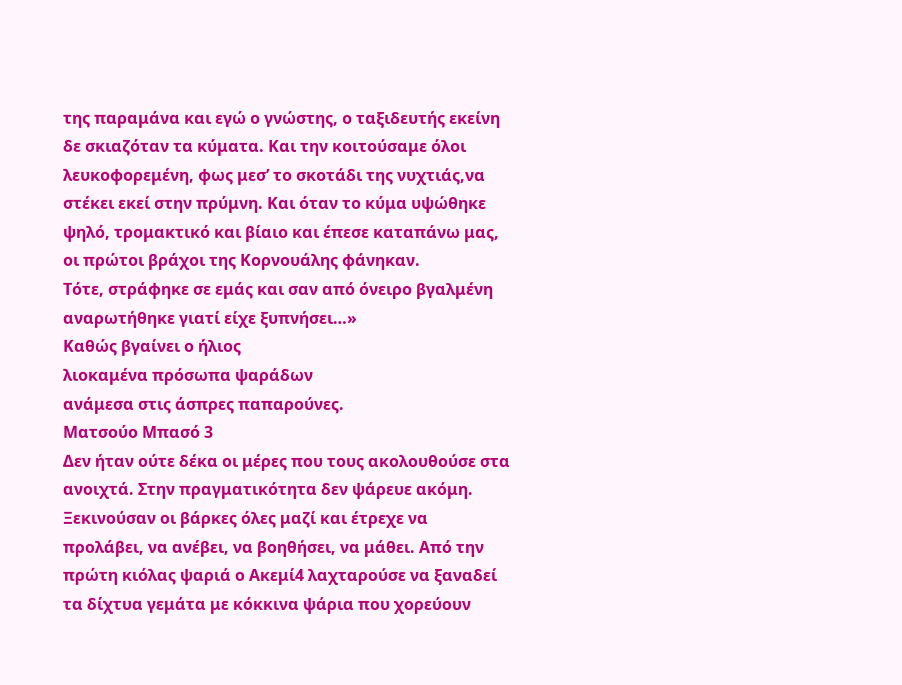της παραμάνα και εγώ ο γνώστης, ο ταξιδευτής εκείνη δε σκιαζόταν τα κύματα. Και την κοιτούσαμε όλοι λευκοφορεμένη, φως μεσ’ το σκοτάδι της νυχτιάς,να στέκει εκεί στην πρύμνη. Και όταν το κύμα υψώθηκε ψηλό, τρομακτικό και βίαιο και έπεσε καταπάνω μας, οι πρώτοι βράχοι της Κορνουάλης φάνηκαν.
Τότε, στράφηκε σε εμάς και σαν από όνειρο βγαλμένη αναρωτήθηκε γιατί είχε ξυπνήσει…»
Καθώς βγαίνει ο ήλιος
λιοκαμένα πρόσωπα ψαράδων
ανάμεσα στις άσπρες παπαρούνες.
Ματσούο Μπασό 3
Δεν ήταν ούτε δέκα οι μέρες που τους ακολουθούσε στα ανοιχτά. Στην πραγματικότητα δεν ψάρευε ακόμη. Ξεκινούσαν οι βάρκες όλες μαζί και έτρεχε να προλάβει, να ανέβει, να βοηθήσει, να μάθει. Από την πρώτη κιόλας ψαριά ο Ακεμί4 λαχταρούσε να ξαναδεί τα δίχτυα γεμάτα με κόκκινα ψάρια που χορεύουν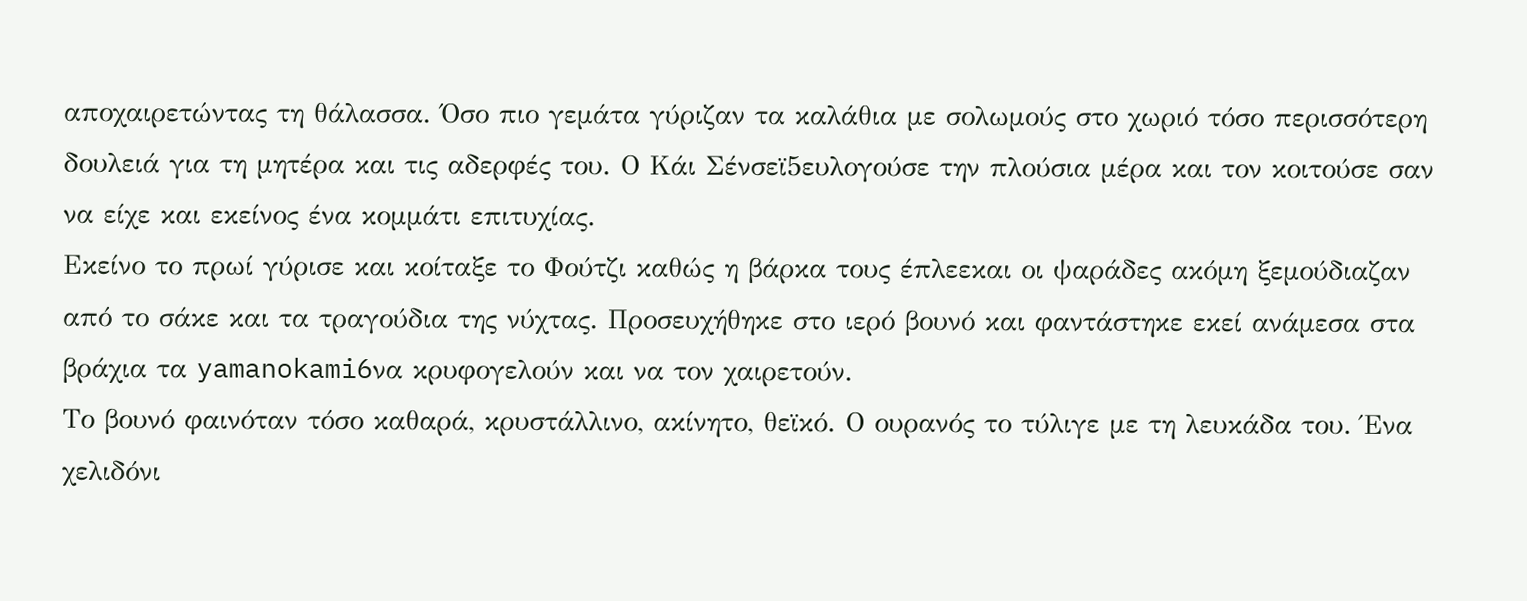αποχαιρετώντας τη θάλασσα. Όσο πιο γεμάτα γύριζαν τα καλάθια με σολωμούς στο χωριό τόσο περισσότερη δουλειά για τη μητέρα και τις αδερφές του. Ο Κάι Σένσεϊ5ευλογούσε την πλούσια μέρα και τον κοιτούσε σαν να είχε και εκείνος ένα κομμάτι επιτυχίας.
Εκείνο το πρωί γύρισε και κοίταξε το Φούτζι καθώς η βάρκα τους έπλεεκαι οι ψαράδες ακόμη ξεμούδιαζαν από το σάκε και τα τραγούδια της νύχτας. Προσευχήθηκε στο ιερό βουνό και φαντάστηκε εκεί ανάμεσα στα βράχια τα yamanokami6να κρυφογελούν και να τον χαιρετούν.
Το βουνό φαινόταν τόσο καθαρά, κρυστάλλινο, ακίνητο, θεϊκό. Ο ουρανός το τύλιγε με τη λευκάδα του. Ένα χελιδόνι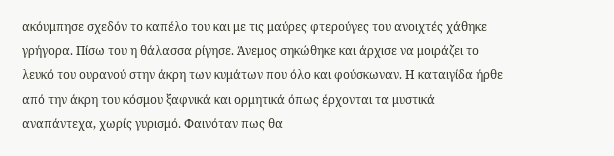ακόυμπησε σχεδόν το καπέλο του και με τις μαύρες φτερούγες του ανοιχτές χάθηκε γρήγορα. Πίσω του η θάλασσα ρίγησε. Άνεμος σηκώθηκε και άρχισε να μοιράζει το λευκό του ουρανού στην άκρη των κυμάτων που όλο και φούσκωναν. Η καταιγίδα ήρθε από την άκρη του κόσμου ξαφνικά και ορμητικά όπως έρχονται τα μυστικά αναπάντεχα, χωρίς γυρισμό. Φαινόταν πως θα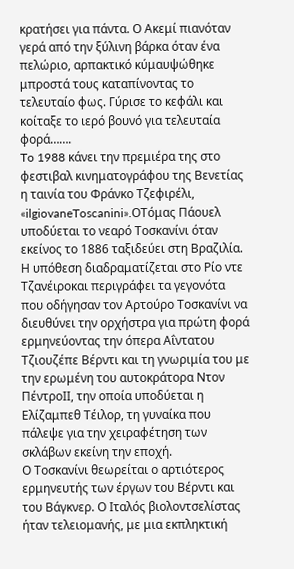κρατήσει για πάντα. Ο Ακεμί πιανόταν γερά από την ξύλινη βάρκα όταν ένα πελώριο, αρπακτικό κύμαυψώθηκε μπροστά τους καταπίνοντας το τελευταίο φως. Γύρισε το κεφάλι και κοίταξε το ιερό βουνό για τελευταία φορά…….
To 1988 κάνει την πρεμιέρα της στο φεστιβαλ κινηματογράφου της Βενετίας η ταινία του Φράνκο Τζεφιρέλι, «ilgiovaneToscanini».OΤόμας Πάουελ υποδύεται το νεαρό Τοσκανίνι όταν εκείνος το 1886 ταξιδεύει στη Βραζιλία. Η υπόθεση διαδραματίζεται στο Ρίο ντε Τζανέιροκαι περιγράφει τα γεγονότα που οδήγησαν τον Αρτούρο Τοσκανίνι να διευθύνει την ορχήστρα για πρώτη φορά ερμηνεύοντας την όπερα Αΐντατου Τζιουζέπε Βέρντι και τη γνωριμία του με την ερωμένη του αυτοκράτορα Ντον ΠέντροII, την οποία υποδύεται η Ελίζαμπεθ Τέιλορ, τη γυναίκα που πάλεψε για την χειραφέτηση των σκλάβων εκείνη την εποχή.
Ο Τοσκανίνι θεωρείται ο αρτιότερος ερμηνευτής των έργων του Βέρντι και του Βάγκνερ. Ο Ιταλός βιολοντσελίστας ήταν τελειομανής, με μια εκπληκτική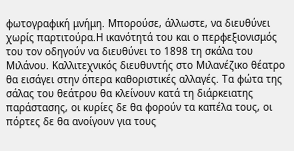φωτογραφική μνήμη. Μπορούσε, άλλωστε, να διευθύνει χωρίς παρτιτούρα.Η ικανότητά του και ο περφεξιονισμός του τον οδηγούν να διευθύνει το 1898 τη σκάλα του Μιλάνου. Καλλιτεχνικός διευθυντής στο Μιλανέζικο θέατρο θα εισάγει στην όπερα καθοριστικές αλλαγές. Τα φώτα της σάλας του θεάτρου θα κλείνουν κατά τη διάρκειατης παράστασης, οι κυρίες δε θα φορούν τα καπέλα τους, οι πόρτες δε θα ανοίγουν για τους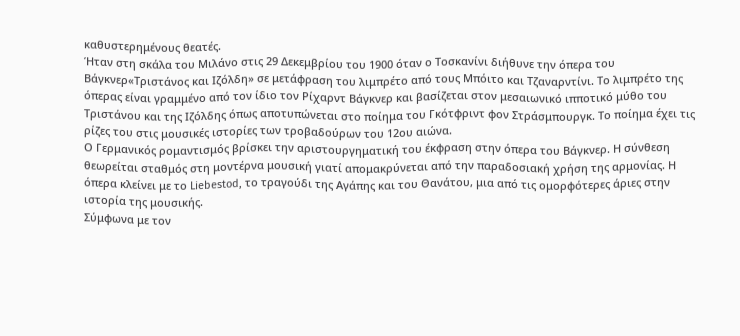καθυστερημένους θεατές.
Ήταν στη σκάλα του Μιλάνο στις 29 Δεκεμβρίου του 1900 όταν ο Τοσκανίνι διήθυνε την όπερα του Βάγκνερ«Τριστάνος και Ιζόλδη» σε μετάφραση του λιμπρέτο από τους Μπόιτο και Τζαναρντίνι. Το λιμπρέτο της όπερας είναι γραμμένο από τον ίδιο τον Ρίχαρντ Βάγκνερ και βασίζεται στον μεσαιωνικό ιπποτικό μύθο του Τριστάνου και της Ιζόλδης όπως αποτυπώνεται στο ποίημα του Γκότφριντ φον Στράσμπουργκ. Το ποίημα έχει τις ρίζες του στις μουσικές ιστορίες των τροβαδούρων του 12ου αιώνα.
Ο Γερμανικός ρομαντισμός βρίσκει την αριστουργηματική του έκφραση στην όπερα του Βάγκνερ. Η σύνθεση θεωρείται σταθμός στη μοντέρνα μουσική γιατί απομακρύνεται από την παραδοσιακή χρήση της αρμονίας. Η όπερα κλείνει με το Liebestod, το τραγούδι της Αγάπης και του Θανάτου, μια από τις ομορφότερες άριες στην ιστορία της μουσικής.
Σύμφωνα με τον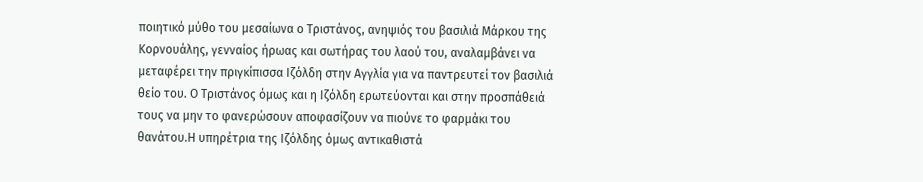ποιητικό μύθο του μεσαίωνα ο Τριστάνος, ανηψιός του βασιλιά Μάρκου της Κορνουάλης, γενναίος ήρωας και σωτήρας του λαού του, αναλαμβάνει να μεταφέρει την πριγκίπισσα Ιζόλδη στην Αγγλία για να παντρευτεί τον βασιλιά θείο του. Ο Τριστάνος όμως και η Ιζόλδη ερωτεύονται και στην προσπάθειά τους να μην το φανερώσουν αποφασίζουν να πιούνε το φαρμάκι του θανάτου.Η υπηρέτρια της Ιζόλδης όμως αντικαθιστά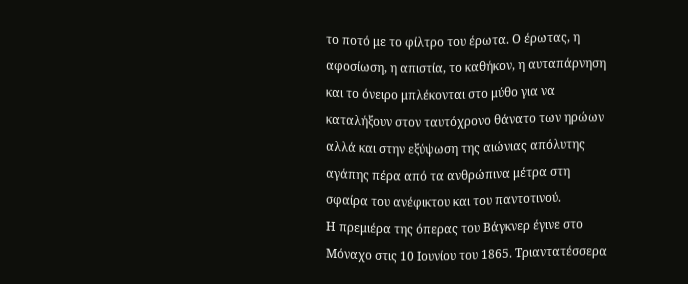το ποτό με το φίλτρο του έρωτα. Ο έρωτας, η αφοσίωση, η απιστία, το καθήκον, η αυταπάρνηση και το όνειρο μπλέκονται στο μύθο για να καταλήξουν στον ταυτόχρονο θάνατο των ηρώων αλλά και στην εξύψωση της αιώνιας απόλυτης αγάπης πέρα από τα ανθρώπινα μέτρα στη σφαίρα του ανέφικτου και του παντοτινού.
Η πρεμιέρα της όπερας του Βάγκνερ έγινε στο Μόναχο στις 10 Ιουνίου του 1865. Τριαντατέσσερα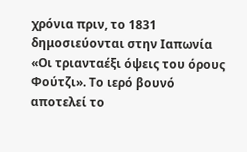χρόνια πριν, το 1831 δημοσιεύονται στην Ιαπωνία «Οι τριανταέξι όψεις του όρους Φούτζι». Το ιερό βουνό αποτελεί το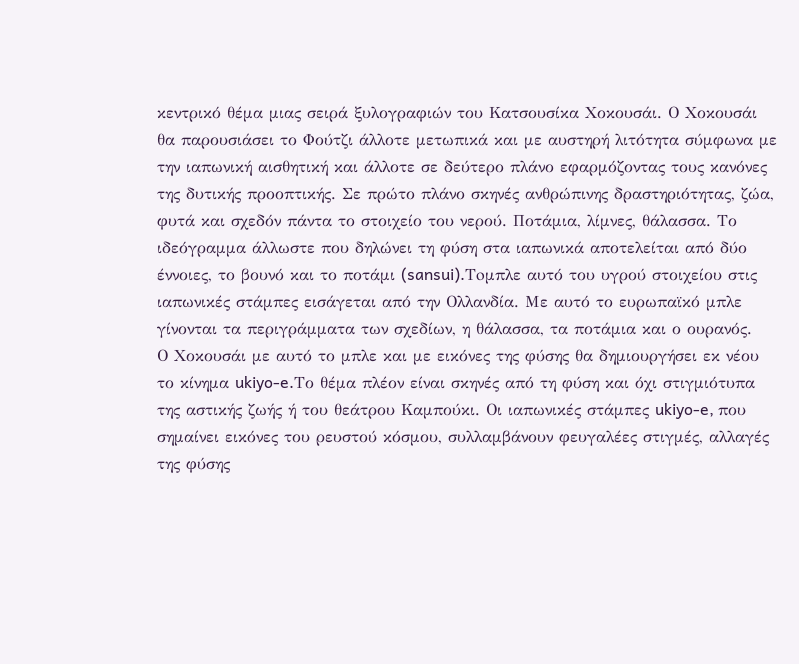κεντρικό θέμα μιας σειρά ξυλογραφιών του Κατσουσίκα Χοκουσάι. Ο Χοκουσάι θα παρουσιάσει το Φούτζι άλλοτε μετωπικά και με αυστηρή λιτότητα σύμφωνα με την ιαπωνική αισθητική και άλλοτε σε δεύτερο πλάνο εφαρμόζοντας τους κανόνες της δυτικής προοπτικής. Σε πρώτο πλάνο σκηνές ανθρώπινης δραστηριότητας, ζώα, φυτά και σχεδόν πάντα το στοιχείο του νερού. Ποτάμια, λίμνες, θάλασσα. Το ιδεόγραμμα άλλωστε που δηλώνει τη φύση στα ιαπωνικά αποτελείται από δύο έννοιες, το βουνό και το ποτάμι (sansui).Τoμπλε αυτό του υγρού στοιχείου στις ιαπωνικές στάμπες εισάγεται από την Ολλανδία. Με αυτό το ευρωπαϊκό μπλε γίνονται τα περιγράμματα των σχεδίων, η θάλασσα, τα ποτάμια και ο ουρανός.
Ο Χοκουσάι με αυτό το μπλε και με εικόνες της φύσης θα δημιουργήσει εκ νέου το κίνημα ukiyo-e.Το θέμα πλέον είναι σκηνές από τη φύση και όχι στιγμιότυπα της αστικής ζωής ή του θεάτρου Καμπούκι. Οι ιαπωνικές στάμπες ukiyo-e, που σημαίνει εικόνες του ρευστού κόσμου, συλλαμβάνουν φευγαλέες στιγμές, αλλαγές της φύσης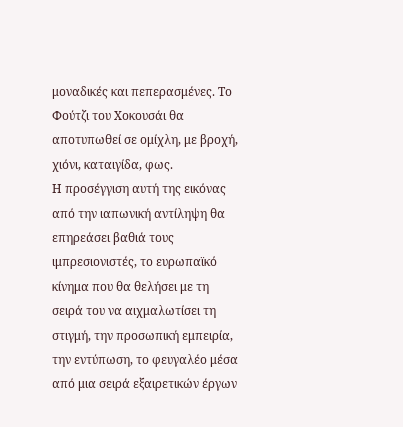μοναδικές και πεπερασμένες. Το Φούτζι του Χοκουσάι θα αποτυπωθεί σε ομίχλη, με βροχή, χιόνι, καταιγίδα, φως.
Η προσέγγιση αυτή της εικόνας από την ιαπωνική αντίληψη θα επηρεάσει βαθιά τους ιμπρεσιονιστές, το ευρωπαϊκό κίνημα που θα θελήσει με τη σειρά του να αιχμαλωτίσει τη στιγμή, την προσωπική εμπειρία, την εντύπωση, το φευγαλέο μέσα από μια σειρά εξαιρετικών έργων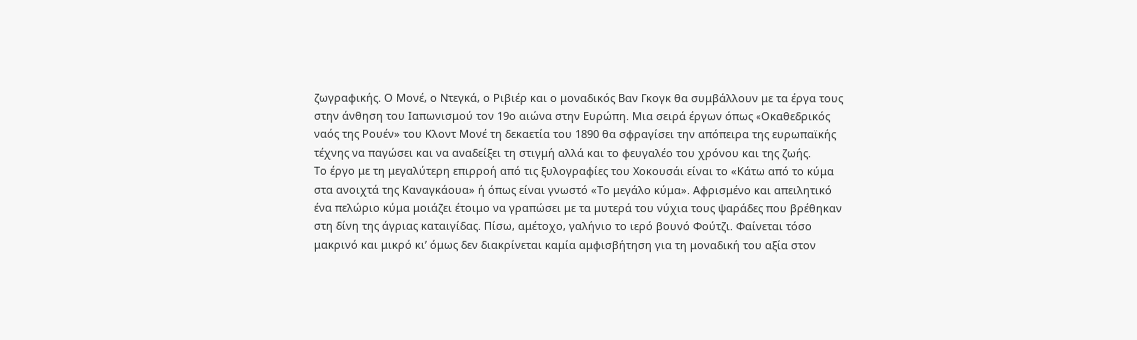ζωγραφικής. Ο Μονέ, ο Ντεγκά, ο Ριβιέρ και ο μοναδικός Βαν Γκογκ θα συμβάλλουν με τα έργα τους στην άνθηση του Ιαπωνισμού τον 19ο αιώνα στην Ευρώπη. Μια σειρά έργων όπως «Oκαθεδρικός ναός της Ρουέν» του Κλοντ Μονέ τη δεκαετία του 1890 θα σφραγίσει την απόπειρα της ευρωπαϊκής τέχνης να παγώσει και να αναδείξει τη στιγμή αλλά και το φευγαλέο του χρόνου και της ζωής.
Το έργο με τη μεγαλύτερη επιρροή από τις ξυλογραφίες του Χοκουσάι είναι το «Κάτω από το κύμα στα ανοιχτά της Καναγκάουα» ή όπως είναι γνωστό «Το μεγάλο κύμα». Αφρισμένο και απειλητικό ένα πελώριο κύμα μοιάζει έτοιμο να γραπώσει με τα μυτερά του νύχια τους ψαράδες που βρέθηκαν στη δίνη της άγριας καταιγίδας. Πίσω, αμέτοχο, γαλήνιο το ιερό βουνό Φούτζι. Φαίνεται τόσο μακρινό και μικρό κι’ όμως δεν διακρίνεται καμία αμφισβήτηση για τη μοναδική του αξία στον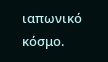ιαπωνικό κόσμο.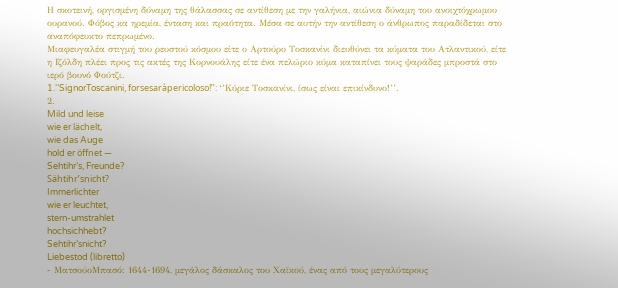Η σκοτεινή, οργισμένη δύναμη της θάλασσας σε αντίθεση με την γαλήνια, αιώνια δύναμη του ανοιχτόχρωμου ουρανού. Φόβος κα ηρεμία, ένταση και πραότητα. Μέσα σε αυτήν την αντίθεση ο άνθρωπος παραδίδεται στο αναπόφευκτο πεπρωμένο.
Μιαφευγαλέα στιγμή του ρευστού κόσμου είτε ο Αρτούρο Τοσκανίνι διευθύνει τα κύματα του Ατλαντικού, είτε η Ιζόλδη πλέει προς τις ακτές της Κορνουάλης είτε ένα πελώριο κύμα καταπίνει τους ψαράδες μπροστά στο ιερό βουνό Φούτζι.
1.‘’SignorToscanini, forsesaràpericoloso!’’: ‘’Κύριε Τοσκανίνι, ίσως είναι επικίνδυνο!’’.
2.
Mild und leise
wie er lächelt,
wie das Auge
hold er öffnet —
Sehtihr’s, Freunde?
Sähtihr’snicht?
Immerlichter
wie er leuchtet,
stern-umstrahlet
hochsichhebt?
Sehtihr’snicht?
Liebestod (libretto)
- ΜατσούοΜπασό: 1644-1694, μεγάλος δάσκαλος του Χαϊκού, ένας από τους μεγαλύτερους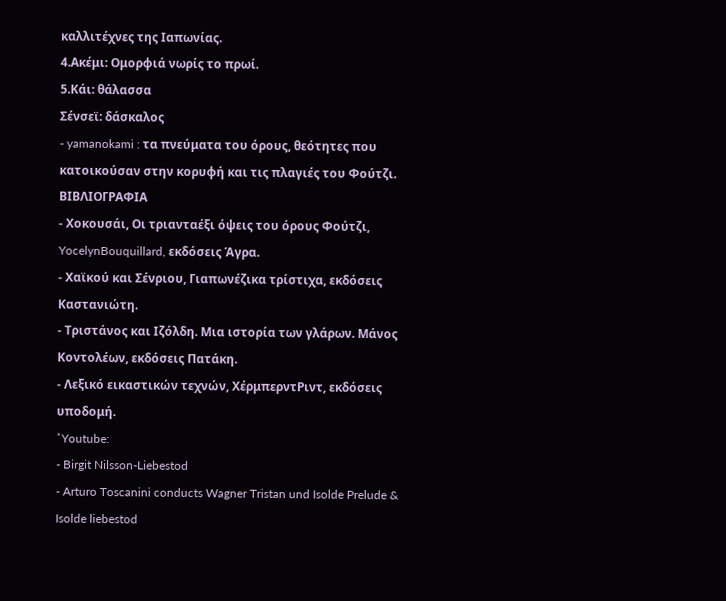καλλιτέχνες της Ιαπωνίας.
4.Ακέμι: Ομορφιά νωρίς το πρωί.
5.Κάι: θάλασσα
Σένσεϊ: δάσκαλος
- yamanokami : τα πνεύματα του όρους, θεότητες που κατοικούσαν στην κορυφή και τις πλαγιές του Φούτζι.
ΒΙΒΛΙΟΓΡΑΦΙΑ
- Χοκουσάι, Οι τριανταέξι όψεις του όρους Φούτζι, YocelynBouquillard, εκδόσεις Άγρα.
- Χαϊκού και Σένριου, Γιαπωνέζικα τρίστιχα, εκδόσεις Καστανιώτη.
- Τριστάνος και Ιζόλδη. Μια ιστορία των γλάρων. Μάνος Κοντολέων, εκδόσεις Πατάκη.
- Λεξικό εικαστικών τεχνών, ΧέρμπερντΡιντ, εκδόσεις υποδομή.
˟Youtube:
- Birgit Nilsson-Liebestod
- Arturo Toscanini conducts Wagner Tristan und Isolde Prelude & Isolde liebestod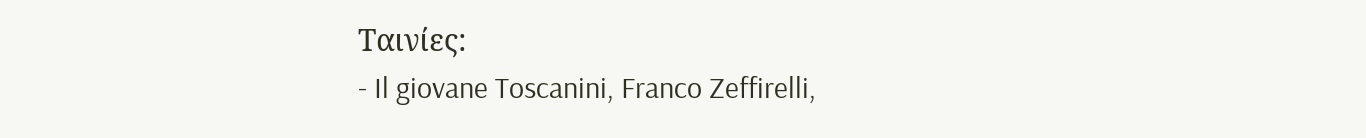Ταινίες:
- Il giovane Toscanini, Franco Zeffirelli,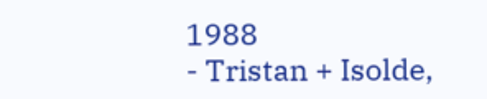1988
- Tristan + Isolde,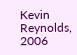Kevin Reynolds, 2006